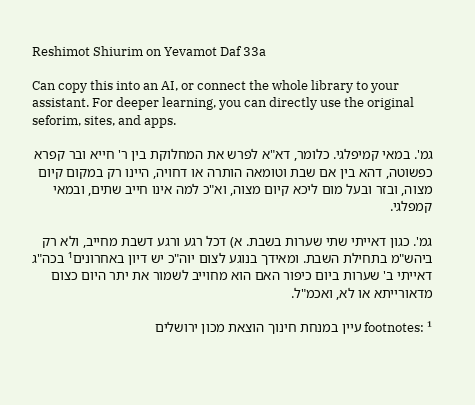Reshimot Shiurim on Yevamot Daf 33a

Can copy this into an AI, or connect the whole library to your assistant. For deeper learning, you can directly use the original seforim, sites, and apps.

גמ'. במאי קמיפלגי. כלומר, דא"א לפרש את המחלוקת בין ר' חייא ובר קפרא כפשוטה, דהא בין אם שבת וטומאה הותרה או דחויה, היינו רק במקום קיום מצוה, ובזר ובעל מום ליכא קיום מצוה, וא"כ למה אינו חייב שתים, ובמאי קמפלגי.

גמ'. כגון דאייתי שתי שערות בשבת. א) דכל רגע ורגע דשבת מחייב, ולא רק ביהש"מ בתחילת השבת. ומאידך בנוגע לצום יוה"כ יש דיון באחרונים¹ בכה"ג דאייתי ב' שערות ביום כיפור האם הוא מחוייב לשמור את יתר היום כצום מדאורייתא או לא, ואכמ"ל.

footnotes: ¹ עיין במנחת חינוך הוצאת מכון ירושלים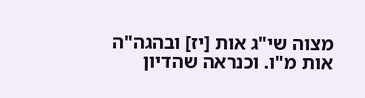מצוה שי"ג אות [יז] ובהגה"ה אות מ"ו. וכנראה שהדיון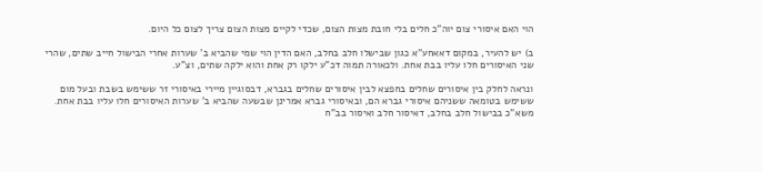הוי האם איסורי צום יוה"כ חלים בלי חובת מצות הצום, שכדי לקיים מצות הצום צריך לצום כל היום.

ב) יש להעיר, במקום דאאחע"א כגון שבישלו חלב בחלב, האם הדין הוי שמי שהביא ב' שערות אחרי הבישול חייב שתים, שהרי שני האיסורים חלו עליו בבת אחת. ולכאורה תמוה דכ"ע ילקו רק אחת והוא ילקה שתים, וצ"ע.

ונראה לחלק בין איסורים שחלים בחפצא לבין איסורים שחלים בגברא, דבסוגיין מיירי באיסורי זר ששימש בשבת ובעל מום ששימש בטומאה ששניהם איסורי גברא הם, ובאיסורי גברא אמרינן שבשעה שהביא ב' שערות האיסורים חלו עליו בבת אחת. משא"כ בבישול חלב בחלב, דאיסור חלב ואיסור בב"ח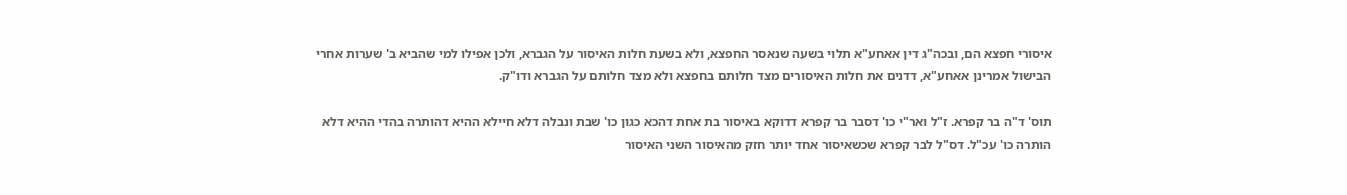איסורי חפצא הם, ובכה"ג דין אאחע"א תלוי בשעה שנאסר החפצא, ולא בשעת חלות האיסור על הגברא, ולכן אפילו למי שהביא ב' שערות אחרי הבישול אמרינן אאחע"א, דדנים את חלות האיסורים מצד חלותם בחפצא ולא מצד חלותם על הגברא ודו"ק.

תוס' ד"ה בר קפרא. ז"ל ואר"י כו' דסבר בר קפרא דדוקא באיסור בת אחת דהכא כגון כו' שבת ונבלה דלא חיילא ההיא דהותרה בהדי ההיא דלא הותרה כו' עכ"ל. דס"ל לבר קפרא שכשאיסור אחד יותר חזק מהאיסור השני האיסור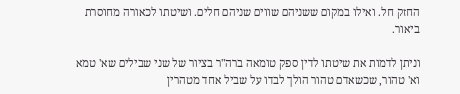החזק חל. ואילו במקום ששניהם שווים שניהם חלים. ושיטתו לכאורה מחוסרת ביאור.

וניתן לדמות את שיטתו לדין ספק טומאה ברה"ר בציור של שני שבילים שא' טמא וא' טהור, שכשאדם טהור הולך לבדו על שביל אחד מטהרין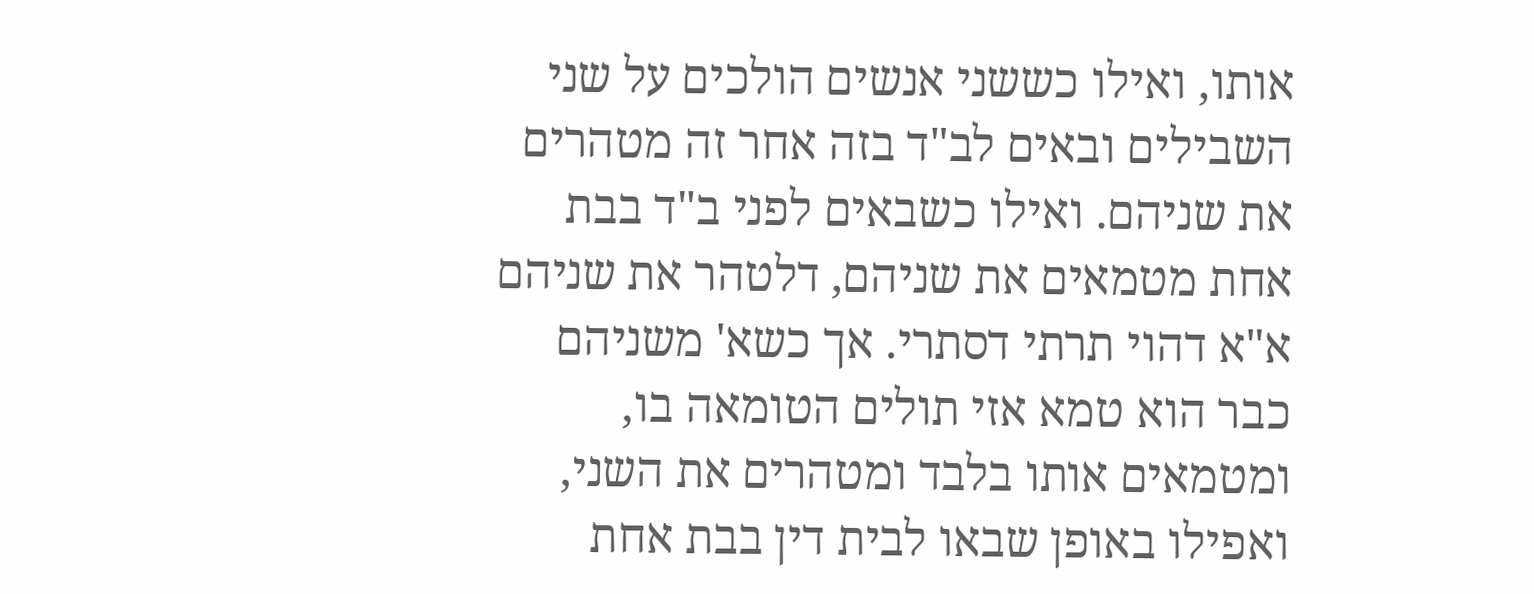אותו, ואילו כששני אנשים הולכים על שני השבילים ובאים לב"ד בזה אחר זה מטהרים את שניהם. ואילו כשבאים לפני ב"ד בבת אחת מטמאים את שניהם, דלטהר את שניהם א"א דהוי תרתי דסתרי. אך כשא' משניהם כבר הוא טמא אזי תולים הטומאה בו, ומטמאים אותו בלבד ומטהרים את השני, ואפילו באופן שבאו לבית דין בבת אחת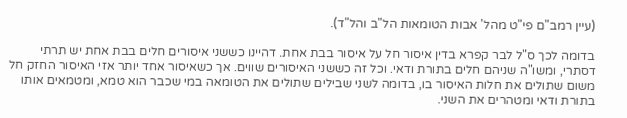(עיין רמב"ם פי"ט מהל' אבות הטומאות הל"ב והל"ד).

בדומה לכך ס"ל לבר קפרא בדין איסור חל על איסור בבת אחת. דהיינו כששני איסורים חלים בבת אחת יש תרתי דסתרי, ומשו"ה שניהם חלים בתורת ודאי. וכל זה כששני האיסורים שווים. אך כשאיסור אחד יותר אזי האיסור החזק חל משום שתולים את חלות האיסור בו, בדומה לשני שבילים שתולים את הטומאה במי שכבר הוא טמא, ומטמאים אותו בתורת ודאי ומטהרים את השני.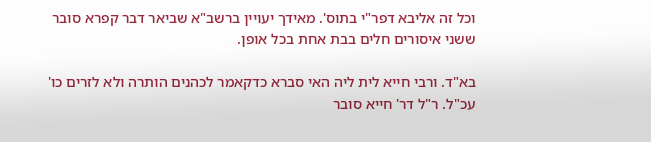וכל זה אליבא דפר"י בתוס'. מאידך יעויין ברשב"א שביאר דבר קפרא סובר ששני איסורים חלים בבת אחת בכל אופן.

בא"ד. ורבי חייא לית ליה האי סברא כדקאמר לכהנים הותרה ולא לזרים כו' עכ"ל. ר"ל דר' חייא סובר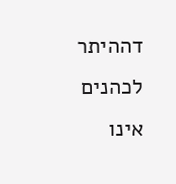דההיתר לכהנים אינו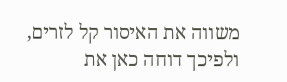משווה את האיסור קל לזרים, ולפיכך דוחה כאן את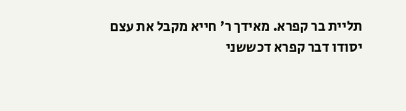תליית בר קפרא. מאידך ר' חייא מקבל את עצם יסודו דבר קפרא דכששני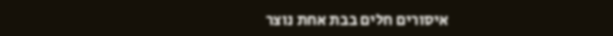איסורים חלים בבת אחת נוצר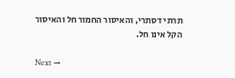תרתי דסתרי, והאיסור החמור חל והאיסור הקל אינו חל.

Next →